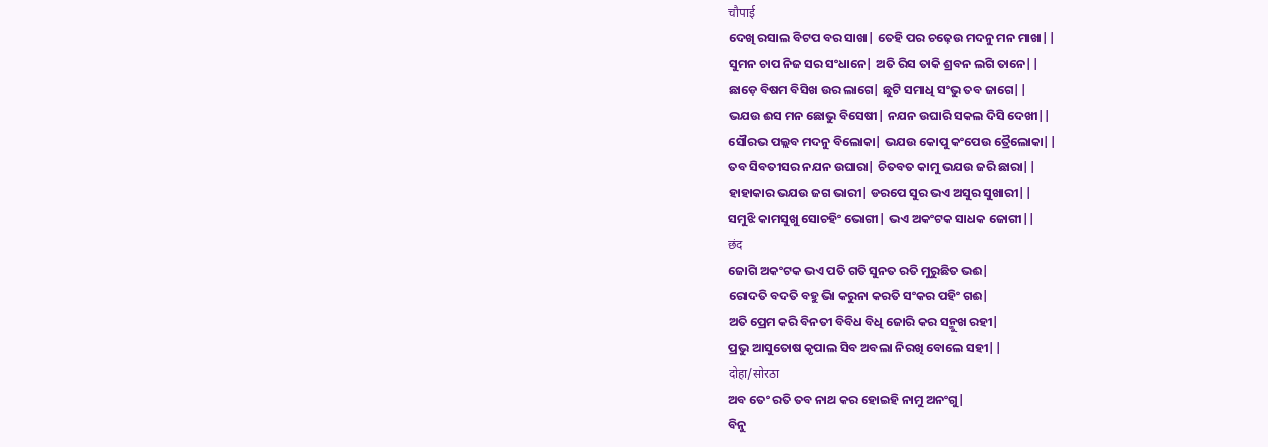चौपाई
ଦେଖି ରସାଲ ବିଟପ ବର ସାଖା| ତେହି ପର ଚଢ଼େଉ ମଦନୁ ମନ ମାଖା||
ସୁମନ ଚାପ ନିଜ ସର ସଂଧାନେ| ଅତି ରିସ ତାକି ଶ୍ରବନ ଲଗି ତାନେ||
ଛାଡ଼େ ବିଷମ ବିସିଖ ଉର ଲାଗେ| ଛୁଟି ସମାଧି ସଂଭୁ ତବ ଜାଗେ||
ଭଯଉ ଈସ ମନ ଛୋଭୁ ବିସେଷୀ| ନଯନ ଉଘାରି ସକଲ ଦିସି ଦେଖୀ||
ସୌରଭ ପଲ୍ଲବ ମଦନୁ ବିଲୋକା| ଭଯଉ କୋପୁ କଂପେଉ ତ୍ରୈଲୋକା||
ତବ ସିବତୀସର ନଯନ ଉଘାରା| ଚିତବତ କାମୁ ଭଯଉ ଜରି ଛାରା||
ହାହାକାର ଭଯଉ ଜଗ ଭାରୀ| ଡରପେ ସୁର ଭଏ ଅସୁର ସୁଖାରୀ||
ସମୁଝି କାମସୁଖୁ ସୋଚହିଂ ଭୋଗୀ| ଭଏ ଅକଂଟକ ସାଧକ ଜୋଗୀ||
छंद
ଜୋଗି ଅକଂଟକ ଭଏ ପତି ଗତି ସୁନତ ରତି ମୁରୁଛିତ ଭଈ|
ରୋଦତି ବଦତି ବହୁ ଭାି କରୁନା କରତି ସଂକର ପହିଂ ଗଈ|
ଅତି ପ୍ରେମ କରି ବିନତୀ ବିବିଧ ବିଧି ଜୋରି କର ସନ୍ମୁଖ ରହୀ|
ପ୍ରଭୁ ଆସୁତୋଷ କୃପାଲ ସିବ ଅବଲା ନିରଖି ବୋଲେ ସହୀ||
दोहा/सोरठा
ଅବ ତେଂ ରତି ତବ ନାଥ କର ହୋଇହି ନାମୁ ଅନଂଗୁ|
ବିନୁ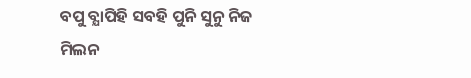ବପୁ ବ୍ଯାପିହି ସବହି ପୁନି ସୁନୁ ନିଜ ମିଲନ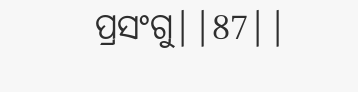ପ୍ରସଂଗୁ||87||